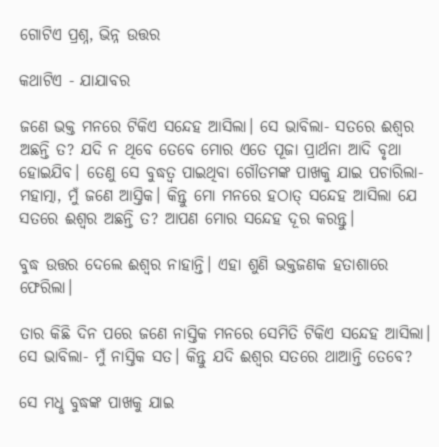ଗୋଟିଏ ପ୍ରଶ୍ନ, ଭିନ୍ନ ଉତ୍ତର

କଥାଟିଏ - ଯାଯାବର

ଜଣେ ଭକ୍ତ ମନରେ ଟିକିଏ ସନ୍ଦେହ ଆସିଲା। ସେ ଭାବିଲା- ସତରେ ଈଶ୍ବର ଅଛନ୍ତି ତ? ଯଦି ନ ଥିବେ ତେବେ ମୋର ଏତେ ପୂଜା ପ୍ରାର୍ଥନା ଆଦି ବୃଥା ହୋଇଯିବ। ତେଣୁ ସେ ବୁଦ୍ଧତ୍ବ ପାଇଥିବା ଗୌତମଙ୍କ ପାଖକୁ ଯାଇ ପଚାରିଲା- ମହାତ୍ମା, ମୁଁ ଜଣେ ଆସ୍ତିକ। କିନ୍ତୁ ମୋ ମନରେ ହଠାତ୍‌ ସନ୍ଦେହ ଆସିଲା ଯେ ସତରେ ଈଶ୍ବର ଅଛନ୍ତି ତ? ଆପଣ ମୋର ସନ୍ଦେହ ଦୂର କରନ୍ତୁ।

ବୁଦ୍ଧ ଉତ୍ତର ଦେଲେ ଈଶ୍ବର ନାହାନ୍ତି। ଏହା ଶୁଣି ଭକ୍ତଜଣକ ହତାଶାରେ ଫେରିଲା।

ତାର କିଛି ଦିନ ପରେ ଜଣେ ନାସ୍ତିକ ମନରେ ସେମିତି ଟିକିଏ ସନ୍ଦେହ ଆସିଲା। ସେ ଭାବିଲା- ମୁଁ ନାସ୍ତିକ ସତ। କିନ୍ତୁ ଯଦି ଈଶ୍ବର ସତରେ ଥାଆନ୍ତି ତେବେ?

ସେ ମଧୢ ବୁଦ୍ଧଙ୍କ ପାଖକୁ ଯାଇ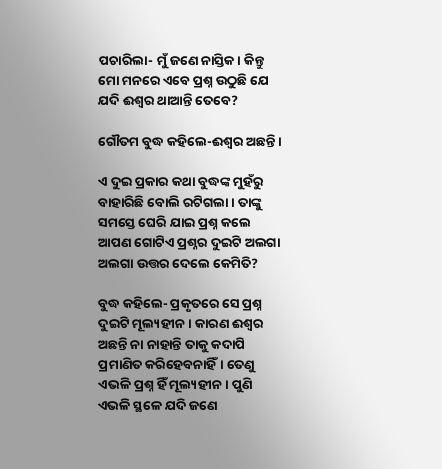ପଚାରିଲା- ମୁଁ ଜଣେ ନାସ୍ତିକ। କିନ୍ତୁ ମୋ ମନରେ ଏବେ ପ୍ରଶ୍ନ ଉଠୁଛି ଯେ ଯଦି ଈଶ୍ବର ଥାଆନ୍ତି ତେବେ?

ଗୌତମ ବୁଦ୍ଧ କହିଲେ-ଈଶ୍ବର ଅଛନ୍ତି।

ଏ ଦୁଇ ପ୍ରକାର କଥା ବୁଦ୍ଧଙ୍କ ମୁହଁରୁ ବାହାରିଛି ବୋଲି ରଟିଗଲା। ତାଙ୍କୁ ସମସ୍ତେ ଘେରି ଯାଇ ପ୍ରଶ୍ନ କଲେ ଆପଣ ଗୋଟିଏ ପ୍ରଶ୍ନର ଦୁଇଟି ଅଲଗା ଅଲଗା ଉତ୍ତର ଦେଲେ କେମିତି?

ବୁଦ୍ଧ କହିଲେ- ପ୍ରକୃତରେ ସେ ପ୍ରଶ୍ନ ଦୁଇଟି ମୂଲ୍ୟହୀନ। କାରଣ ଈଶ୍ବର ଅଛନ୍ତି ନା ନାହାନ୍ତି ତାକୁ କଦାପି ପ୍ରମାଣିତ କରିହେବନାହିଁ। ତେଣୁ ଏଭଳି ପ୍ରଶ୍ନ ହିଁ ମୂଲ୍ୟହୀନ। ପୁଣି ଏଭଳି ସ୍ଥଳେ ଯଦି ଜଣେ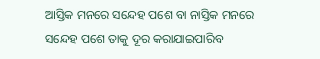ଆସ୍ତିକ ମନରେ ସନ୍ଦେହ ପଶେ ବା ନାସ୍ତିକ ମନରେ ସନ୍ଦେହ ପଶେ ତାକୁ ଦୂର କରାଯାଇପାରିବ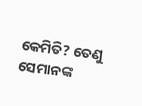କେମିତି? ତେଣୁ ସେମାନଙ୍କ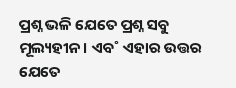ପ୍ରଶ୍ନ ଭଳି ଯେତେ ପ୍ରଶ୍ନ ସବୁ ମୂଲ୍ୟହୀନ। ଏବ˚ ଏହାର ଉତ୍ତର ଯେତେ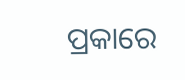ପ୍ରକାରେ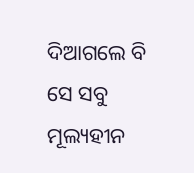ଦିଆଗଲେ ବି ସେ ସବୁ ମୂଲ୍ୟହୀନ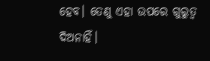ହେବ। ତେଣୁ ଏହା ଉପରେ ଗୁରୁତ୍ବ ଦିଅନାହିଁ।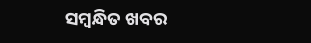ସମ୍ବନ୍ଧିତ ଖବର